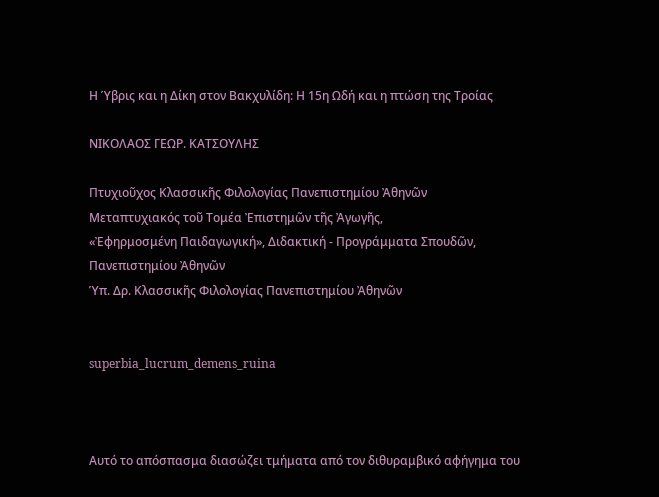Η Ύβρις και η Δίκη στον Βακχυλίδη: Η 15η Ωδή και η πτώση της Τροίας

ΝΙΚΟΛΑΟΣ ΓΕΩΡ. ΚΑΤΣΟΥΛΗΣ

Πτυχιοῦχος Κλασσικῆς Φιλολογίας Πανεπιστημίου Ἀθηνῶν
Μεταπτυχιακός τοῦ Τομέα Ἐπιστημῶν τῆς Ἀγωγῆς,
«Ἐφηρμοσμένη Παιδαγωγική», Διδακτική - Προγράμματα Σπουδῶν, Πανεπιστημίου Ἀθηνῶν
Ὑπ. Δρ. Κλασσικῆς Φιλολογίας Πανεπιστημίου Ἀθηνῶν


superbia_lucrum_demens_ruina



Αυτό το απόσπασμα διασώζει τμήματα από τον διθυραμβικό αφήγημα του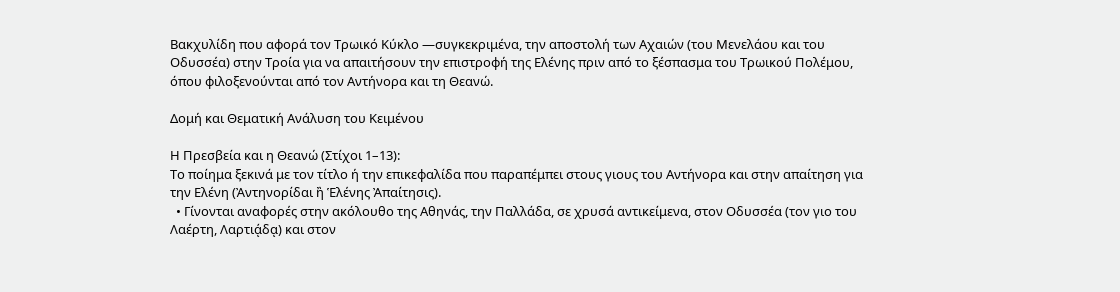Βακχυλίδη που αφορά τον Τρωικό Κύκλο —συγκεκριμένα, την αποστολή των Αχαιών (του Μενελάου και του Οδυσσέα) στην Τροία για να απαιτήσουν την επιστροφή της Ελένης πριν από το ξέσπασμα του Τρωικού Πολέμου, όπου φιλοξενούνται από τον Αντήνορα και τη Θεανώ.

Δομή και Θεματική Ανάλυση του Κειμένου

Η Πρεσβεία και η Θεανώ (Στίχοι 1–13):
Το ποίημα ξεκινά με τον τίτλο ή την επικεφαλίδα που παραπέμπει στους γιους του Αντήνορα και στην απαίτηση για την Ελένη (Ἀντηνορίδαι ἢ Ἑλένης Ἀπαίτησις).
  • Γίνονται αναφορές στην ακόλουθο της Αθηνάς, την Παλλάδα, σε χρυσά αντικείμενα, στον Οδυσσέα (τον γιο του Λαέρτη, Λαρτιᾴδᾳ) και στον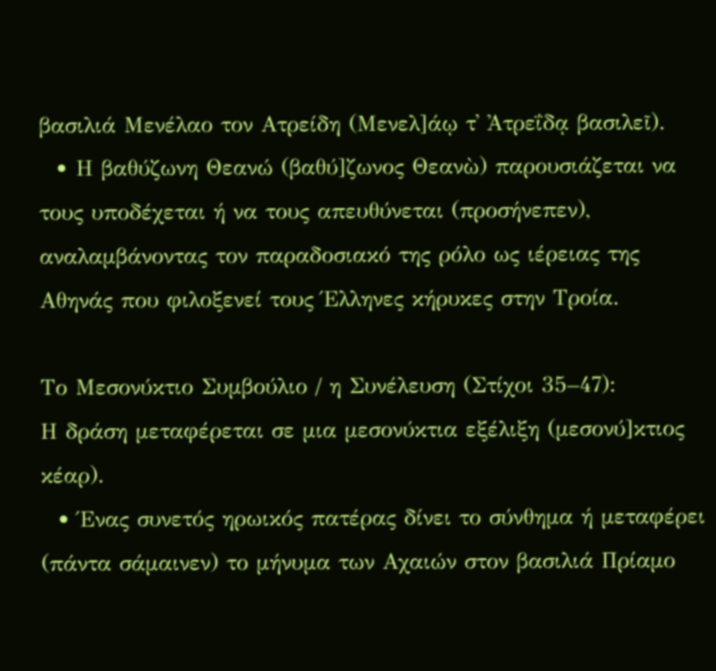βασιλιά Μενέλαο τον Ατρείδη (Μενελ]άῳ τ᾽ Ἀτρεΐδᾳ βασιλεῖ).
  • Η βαθύζωνη Θεανώ (βαθύ]ζωνος Θεανὼ) παρουσιάζεται να τους υποδέχεται ή να τους απευθύνεται (προσήνεπεν), αναλαμβάνοντας τον παραδοσιακό της ρόλο ως ιέρειας της Αθηνάς που φιλοξενεί τους Έλληνες κήρυκες στην Τροία.

Το Μεσονύκτιο Συμβούλιο / η Συνέλευση (Στίχοι 35–47):
Η δράση μεταφέρεται σε μια μεσονύκτια εξέλιξη (μεσονύ]κτιος κέαρ).
  • Ένας συνετός ηρωικός πατέρας δίνει το σύνθημα ή μεταφέρει (πάντα σάμαινεν) το μήνυμα των Αχαιών στον βασιλιά Πρίαμο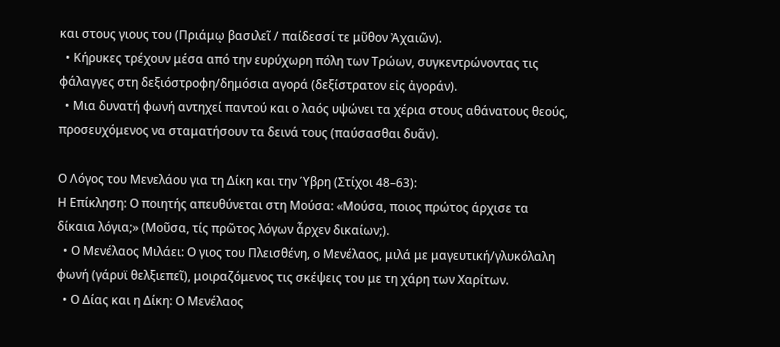και στους γιους του (Πριάμῳ βασιλεῖ / παίδεσσί τε μῦθον Ἀχαιῶν).
  • Κήρυκες τρέχουν μέσα από την ευρύχωρη πόλη των Τρώων, συγκεντρώνοντας τις φάλαγγες στη δεξιόστροφη/δημόσια αγορά (δεξίστρατον εἰς ἀγοράν).
  • Μια δυνατή φωνή αντηχεί παντού και ο λαός υψώνει τα χέρια στους αθάνατους θεούς, προσευχόμενος να σταματήσουν τα δεινά τους (παύσασθαι δυᾶν).

Ο Λόγος του Μενελάου για τη Δίκη και την Ύβρη (Στίχοι 48–63):
Η Επίκληση: Ο ποιητής απευθύνεται στη Μούσα: «Μούσα, ποιος πρώτος άρχισε τα δίκαια λόγια;» (Μοῦσα, τίς πρῶτος λόγων ἆρχεν δικαίων;).
  • Ο Μενέλαος Μιλάει: Ο γιος του Πλεισθένη, ο Μενέλαος, μιλά με μαγευτική/γλυκόλαλη φωνή (γάρυϊ θελξιεπεῖ), μοιραζόμενος τις σκέψεις του με τη χάρη των Χαρίτων.
  • Ο Δίας και η Δίκη: Ο Μενέλαος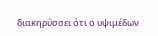διακηρύσσει ότι ο υψιμέδων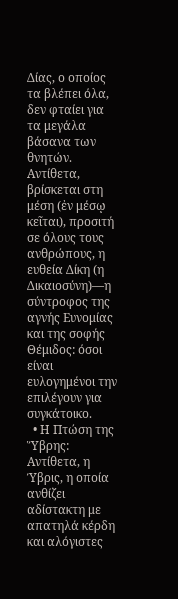Δίας, ο οποίος τα βλέπει όλα, δεν φταίει για τα μεγάλα βάσανα των θνητών. Αντίθετα, βρίσκεται στη μέση (ἐν μέσῳ κεῖται), προσιτή σε όλους τους ανθρώπους, η ευθεία Δίκη (η Δικαιοσύνη)—η σύντροφος της αγνής Ευνομίας και της σοφής Θέμιδος: όσοι είναι ευλογημένοι την επιλέγουν για συγκάτοικο.
  • Η Πτώση της Ὕβρης: Αντίθετα, η Ύβρις, η οποία ανθίζει αδίστακτη με απατηλά κέρδη και αλόγιστες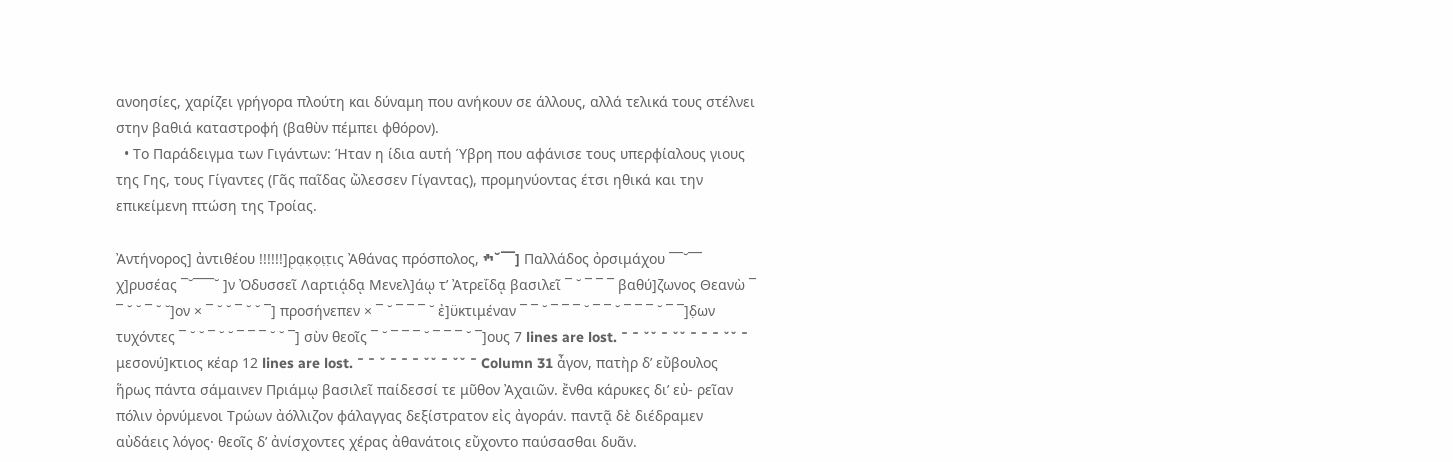ανοησίες, χαρίζει γρήγορα πλούτη και δύναμη που ανήκουν σε άλλους, αλλά τελικά τους στέλνει στην βαθιά καταστροφή (βαθὺν πέμπει φθόρον).
  • Το Παράδειγμα των Γιγάντων: Ήταν η ίδια αυτή Ύβρη που αφάνισε τους υπερφίαλους γιους της Γης, τους Γίγαντες (Γᾶς παῖδας ὤλεσσεν Γίγαντας), προμηνύοντας έτσι ηθικά και την επικείμενη πτώση της Τροίας.

Ἀντήνορος] ἀντιθέου !!!!!!]ρ̣α̣κ̣ο̣ι̣τ̣ις Ἀθάνας πρόσπολος, ׯ˘¯¯] Παλλάδος ὀρσιμάχου ¯¯˘¯¯ χ]ρυσέας ¯˘¯¯¯˘ ]ν Ὀδυσσεῖ Λαρτιᾴδᾳ Μενελ]άῳ τʼ Ἀτρεΐδᾳ βασιλεῖ ¯ ˘ ¯ ¯ ¯ βαθύ]ζωνος Θεανὼ ¯ ¯ ˘ ˘ ¯ ˘ ˘]ον × ¯ ˘ ˘ ¯ ˘ ˘ ¯] προσήνεπεν × ¯ ˘ ¯ ¯ ¯ ˘ ἐ]ϋκτιμέναν ¯ ¯ ˘ ¯ ¯ ¯ ˘ ¯ ¯ ˘ ¯ ¯ ¯ ˘ ¯ ¯]δ̣ων τυχόντες ¯ ˘ ˘ ¯ ˘ ˘ ¯ ¯ ¯ ˘ ˘ ¯] σὺν θεοῖς ¯ ˘ ¯ ¯ ¯ ˘ ¯ ¯ ¯ ˘ ¯]ους 7 lines are lost. ¯ ¯ ˘˘ ¯ ˘˘ ¯ ¯ ¯ ˘˘ ¯ μεσονύ]κτιος κέαρ 12 lines are lost. ¯ ¯ ˘ ¯ ¯ ¯ ˘˘ ¯ ˘˘ ¯ Column 31 ἆγον, πατὴρ δʼ εὔβουλος ἥρως πάντα σάμαινεν Πριάμῳ βασιλεῖ παίδεσσί τε μῦθον Ἀχαιῶν. ἔνθα κάρυκες διʼ εὐ- ρεῖαν πόλιν ὀρνύμενοι Τρώων ἀόλλιζον φάλαγγας δεξίστρατον εἰς ἀγοράν. παντᾷ δὲ διέδραμεν αὐδάεις λόγος· θεοῖς δʼ ἀνίσχοντες χέρας ἀθανάτοις εὔχοντο παύσασθαι δυᾶν.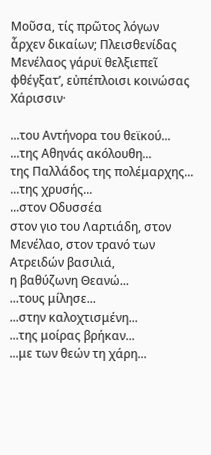Μοῦσα, τίς πρῶτος λόγων ἆρχεν δικαίων; Πλεισθενίδας Μενέλαος γάρυϊ θελξιεπεῖ φθέγξατʼ, εὐπέπλοισι κοινώσας Χάρισσιν·

...του Αντήνορα του θεϊκού...
...της Αθηνάς ακόλουθη...
της Παλλάδος της πολέμαρχης...
...της χρυσής...
...στον Οδυσσέα
στον γιο του Λαρτιάδη, στον Μενέλαο, στον τρανό των Ατρειδών βασιλιά,
η βαθύζωνη Θεανώ...
...τους μίλησε...
...στην καλοχτισμένη...
...της μοίρας βρήκαν...
...με των θεών τη χάρη...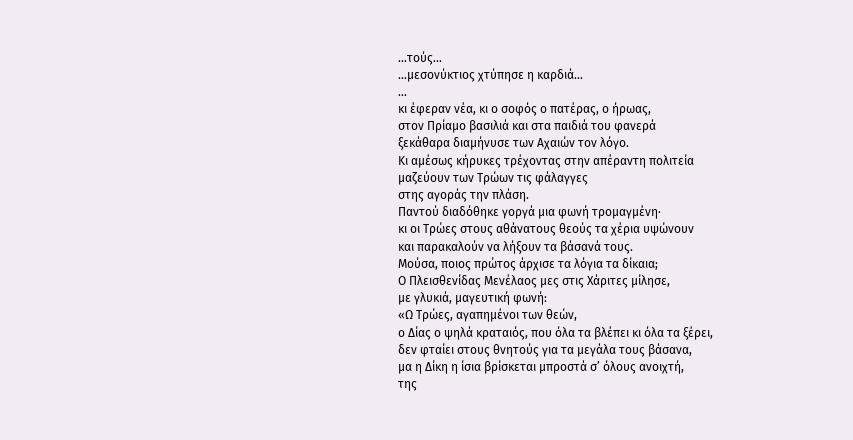...τούς...
...μεσονύκτιος χτύπησε η καρδιά...
...
κι έφεραν νέα, κι ο σοφός ο πατέρας, ο ήρωας,
στον Πρίαμο βασιλιά και στα παιδιά του φανερά
ξεκάθαρα διαμήνυσε των Αχαιών τον λόγο.
Κι αμέσως κήρυκες τρέχοντας στην απέραντη πολιτεία
μαζεύουν των Τρώων τις φάλαγγες
στης αγοράς την πλάση.
Παντού διαδόθηκε γοργά μια φωνή τρομαγμένη·
κι οι Τρώες στους αθάνατους θεούς τα χέρια υψώνουν
και παρακαλούν να λήξουν τα βάσανά τους.
Μούσα, ποιος πρώτος άρχισε τα λόγια τα δίκαια;
Ο Πλεισθενίδας Μενέλαος μες στις Χάριτες μίλησε,
με γλυκιά, μαγευτική φωνή:
«Ω Τρώες, αγαπημένοι των θεών,
ο Δίας ο ψηλά κραταιός, που όλα τα βλέπει κι όλα τα ξέρει,
δεν φταίει στους θνητούς για τα μεγάλα τους βάσανα,
μα η Δίκη η ίσια βρίσκεται μπροστά σ’ όλους ανοιχτή,
της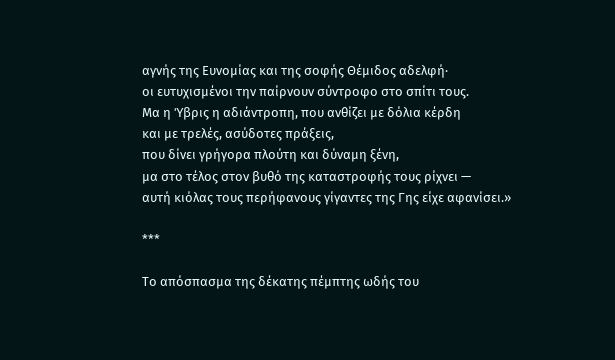αγνής της Ευνομίας και της σοφής Θέμιδος αδελφή·
οι ευτυχισμένοι την παίρνουν σύντροφο στο σπίτι τους.
Μα η Ύβρις η αδιάντροπη, που ανθίζει με δόλια κέρδη
και με τρελές, ασύδοτες πράξεις,
που δίνει γρήγορα πλούτη και δύναμη ξένη,
μα στο τέλος στον βυθό της καταστροφής τους ρίχνει —
αυτή κιόλας τους περήφανους γίγαντες της Γης είχε αφανίσει.»

***

Το απόσπασμα της δέκατης πέμπτης ωδής του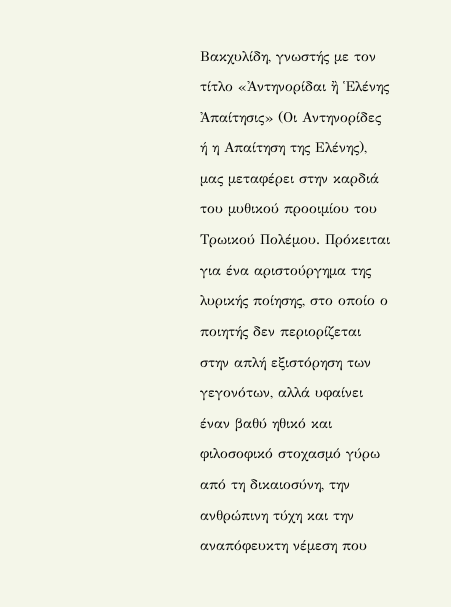Βακχυλίδη, γνωστής με τον τίτλο «Ἀντηνορίδαι ἢ Ἑλένης Ἀπαίτησις» (Οι Αντηνορίδες ή η Απαίτηση της Ελένης), μας μεταφέρει στην καρδιά του μυθικού προοιμίου του Τρωικού Πολέμου. Πρόκειται για ένα αριστούργημα της λυρικής ποίησης, στο οποίο ο ποιητής δεν περιορίζεται στην απλή εξιστόρηση των γεγονότων, αλλά υφαίνει έναν βαθύ ηθικό και φιλοσοφικό στοχασμό γύρω από τη δικαιοσύνη, την ανθρώπινη τύχη και την αναπόφευκτη νέμεση που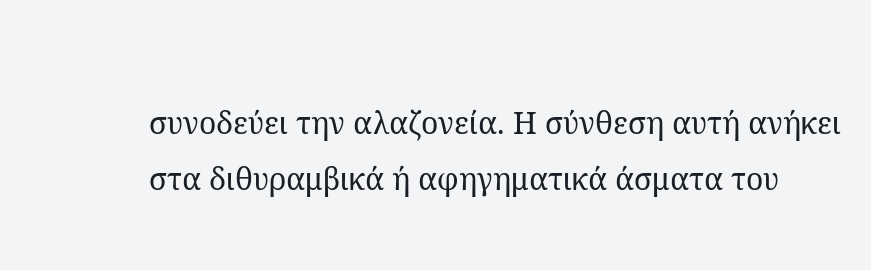συνοδεύει την αλαζονεία. Η σύνθεση αυτή ανήκει στα διθυραμβικά ή αφηγηματικά άσματα του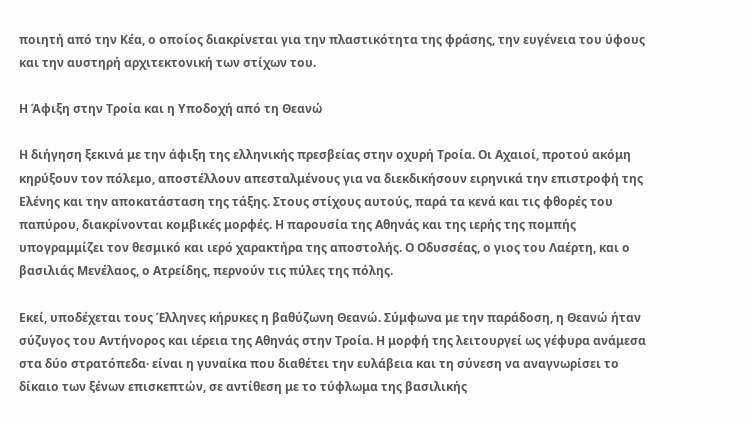ποιητή από την Κέα, ο οποίος διακρίνεται για την πλαστικότητα της φράσης, την ευγένεια του ύφους και την αυστηρή αρχιτεκτονική των στίχων του.

Η Άφιξη στην Τροία και η Υποδοχή από τη Θεανώ

Η διήγηση ξεκινά με την άφιξη της ελληνικής πρεσβείας στην οχυρή Τροία. Οι Αχαιοί, προτού ακόμη κηρύξουν τον πόλεμο, αποστέλλουν απεσταλμένους για να διεκδικήσουν ειρηνικά την επιστροφή της Ελένης και την αποκατάσταση της τάξης. Στους στίχους αυτούς, παρά τα κενά και τις φθορές του παπύρου, διακρίνονται κομβικές μορφές. Η παρουσία της Αθηνάς και της ιερής της πομπής υπογραμμίζει τον θεσμικό και ιερό χαρακτήρα της αποστολής. Ο Οδυσσέας, ο γιος του Λαέρτη, και ο βασιλιάς Μενέλαος, ο Ατρείδης, περνούν τις πύλες της πόλης.

Εκεί, υποδέχεται τους Έλληνες κήρυκες η βαθύζωνη Θεανώ. Σύμφωνα με την παράδοση, η Θεανώ ήταν σύζυγος του Αντήνορος και ιέρεια της Αθηνάς στην Τροία. Η μορφή της λειτουργεί ως γέφυρα ανάμεσα στα δύο στρατόπεδα· είναι η γυναίκα που διαθέτει την ευλάβεια και τη σύνεση να αναγνωρίσει το δίκαιο των ξένων επισκεπτών, σε αντίθεση με το τύφλωμα της βασιλικής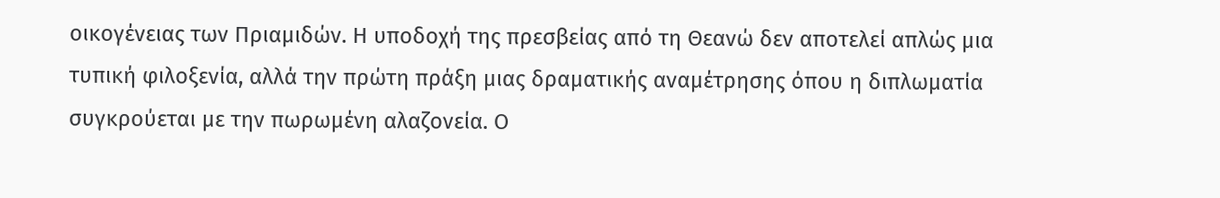οικογένειας των Πριαμιδών. Η υποδοχή της πρεσβείας από τη Θεανώ δεν αποτελεί απλώς μια τυπική φιλοξενία, αλλά την πρώτη πράξη μιας δραματικής αναμέτρησης όπου η διπλωματία συγκρούεται με την πωρωμένη αλαζονεία. Ο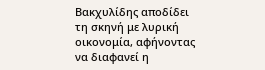Βακχυλίδης αποδίδει τη σκηνή με λυρική οικονομία, αφήνοντας να διαφανεί η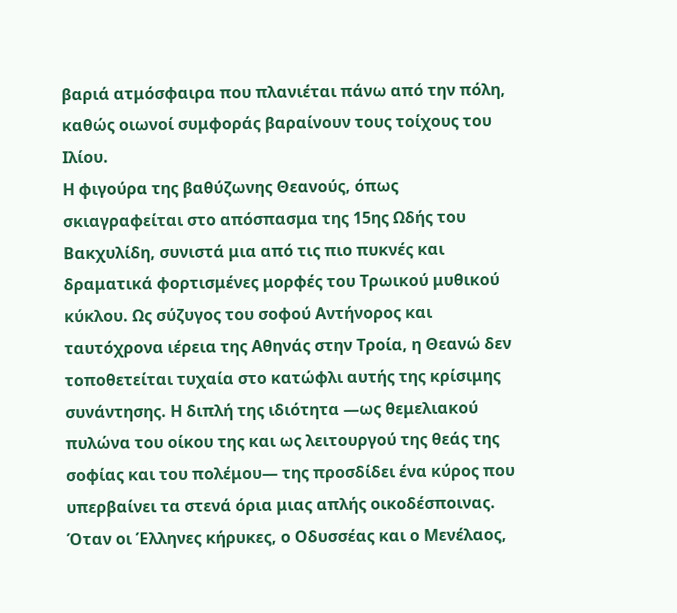βαριά ατμόσφαιρα που πλανιέται πάνω από την πόλη, καθώς οιωνοί συμφοράς βαραίνουν τους τοίχους του Ιλίου.
Η φιγούρα της βαθύζωνης Θεανούς, όπως σκιαγραφείται στο απόσπασμα της 15ης Ωδής του Βακχυλίδη, συνιστά μια από τις πιο πυκνές και δραματικά φορτισμένες μορφές του Τρωικού μυθικού κύκλου. Ως σύζυγος του σοφού Αντήνορος και ταυτόχρονα ιέρεια της Αθηνάς στην Τροία, η Θεανώ δεν τοποθετείται τυχαία στο κατώφλι αυτής της κρίσιμης συνάντησης. Η διπλή της ιδιότητα —ως θεμελιακού πυλώνα του οίκου της και ως λειτουργού της θεάς της σοφίας και του πολέμου— της προσδίδει ένα κύρος που υπερβαίνει τα στενά όρια μιας απλής οικοδέσποινας. Όταν οι Έλληνες κήρυκες, ο Οδυσσέας και ο Μενέλαος,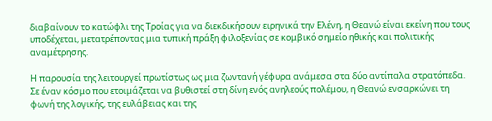διαβαίνουν το κατώφλι της Τροίας για να διεκδικήσουν ειρηνικά την Ελένη, η Θεανώ είναι εκείνη που τους υποδέχεται, μετατρέποντας μια τυπική πράξη φιλοξενίας σε κομβικό σημείο ηθικής και πολιτικής αναμέτρησης.

Η παρουσία της λειτουργεί πρωτίστως ως μια ζωντανή γέφυρα ανάμεσα στα δύο αντίπαλα στρατόπεδα. Σε έναν κόσμο που ετοιμάζεται να βυθιστεί στη δίνη ενός ανηλεούς πολέμου, η Θεανώ ενσαρκώνει τη φωνή της λογικής, της ευλάβειας και της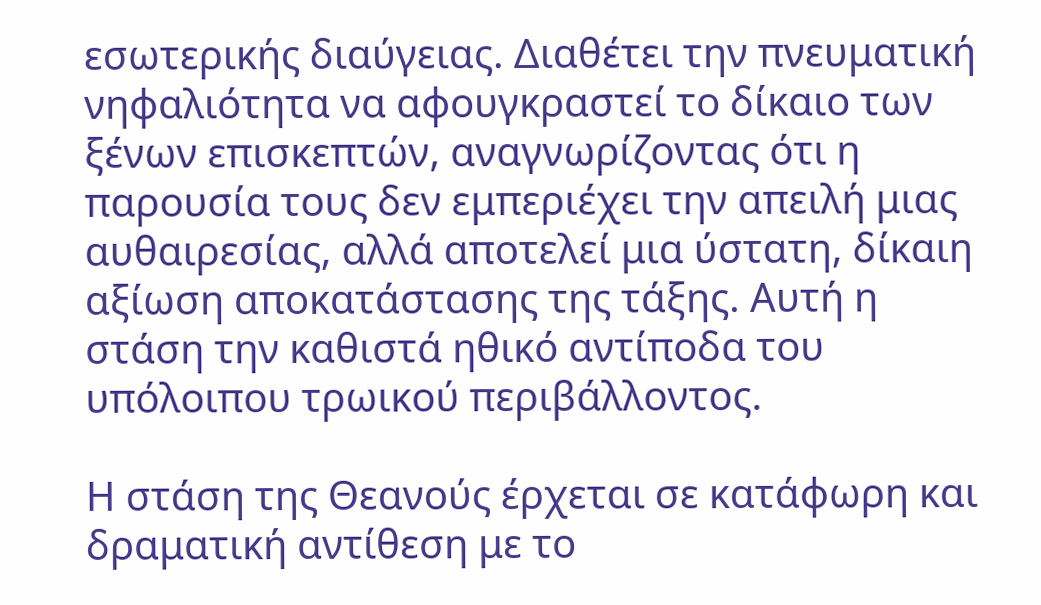εσωτερικής διαύγειας. Διαθέτει την πνευματική νηφαλιότητα να αφουγκραστεί το δίκαιο των ξένων επισκεπτών, αναγνωρίζοντας ότι η παρουσία τους δεν εμπεριέχει την απειλή μιας αυθαιρεσίας, αλλά αποτελεί μια ύστατη, δίκαιη αξίωση αποκατάστασης της τάξης. Αυτή η στάση την καθιστά ηθικό αντίποδα του υπόλοιπου τρωικού περιβάλλοντος.

Η στάση της Θεανούς έρχεται σε κατάφωρη και δραματική αντίθεση με το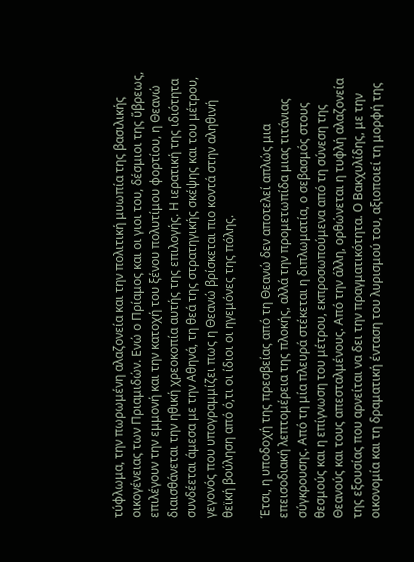τύφλωμα, την πωρωμένη αλαζονεία και την πολιτική μυωπία της βασιλικής οικογένειας των Πριαμιδών. Ενώ ο Πρίαμος και οι γιοι του, δέσμιοι της ὕβρεως, επιλέγουν την εμμονή και την κατοχή του ξένου πολυτίμου φορτίου, η Θεανώ διαισθάνεται την ηθική χρεοκοπία αυτής της επιλογής. Η ιερατική της ιδιότητα συνδέεται άμεσα με την Αθηνά, τη θεά της στρατηγικής σκέψης και του μέτρου, γεγονός που υπογραμμίζει πως η Θεανώ βρίσκεται πιο κοντά στην αληθινή θεϊκή βούληση από ό,τι οι ίδιοι οι ηγεμόνες της πόλης.

Έτσι, η υποδοχή της πρεσβείας από τη Θεανώ δεν αποτελεί απλώς μια επεισοδιακή λεπτομέρεια της πλοκής, αλλά την προμετωπίδα μιας τιτάνιας σύγκρουσης. Από τη μία πλευρά στέκεται η διπλωματία, ο σεβασμός στους θεσμούς και η επίγνωση του μέτρου, εκπροσωπούμενα από τη σύνεση της Θεανούς και τους απεσταλμένους. Από την άλλη, ορθώνεται η τυφλή αλαζονεία της εξουσίας που αρνείται να δει την πραγματικότητα. Ο Βακχυλίδης, με την οικονομία και τη δραματική ένταση του λυρισμού του, αξιοποιεί τη μορφή της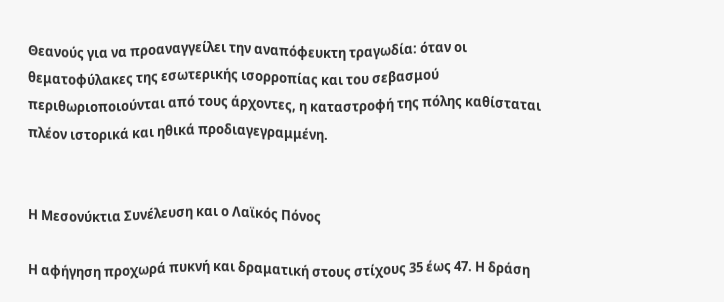Θεανούς για να προαναγγείλει την αναπόφευκτη τραγωδία: όταν οι θεματοφύλακες της εσωτερικής ισορροπίας και του σεβασμού περιθωριοποιούνται από τους άρχοντες, η καταστροφή της πόλης καθίσταται πλέον ιστορικά και ηθικά προδιαγεγραμμένη.


Η Μεσονύκτια Συνέλευση και ο Λαϊκός Πόνος

Η αφήγηση προχωρά πυκνή και δραματική στους στίχους 35 έως 47. Η δράση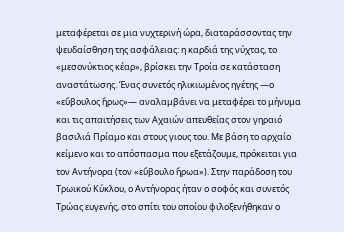μεταφέρεται σε μια νυχτερινή ώρα, διαταράσσοντας την ψευδαίσθηση της ασφάλειας: η καρδιά της νύχτας, το «μεσονύκτιος κέαρ», βρίσκει την Τροία σε κατάσταση αναστάτωσης. Ένας συνετός ηλικιωμένος ηγέτης —ο «εὔβουλος ἥρως»— αναλαμβάνει να μεταφέρει το μήνυμα και τις απαιτήσεις των Αχαιών απευθείας στον γηραιό βασιλιά Πρίαμο και στους γιους του. Με βάση το αρχαίο κείμενο και το απόσπασμα που εξετάζουμε, πρόκειται για τον Αντήνορα (τον «εὔβουλο ἥρωα»). Στην παράδοση του Τρωικού Κύκλου, ο Αντήνορας ήταν ο σοφός και συνετός Τρώας ευγενής, στο σπίτι του οποίου φιλοξενήθηκαν ο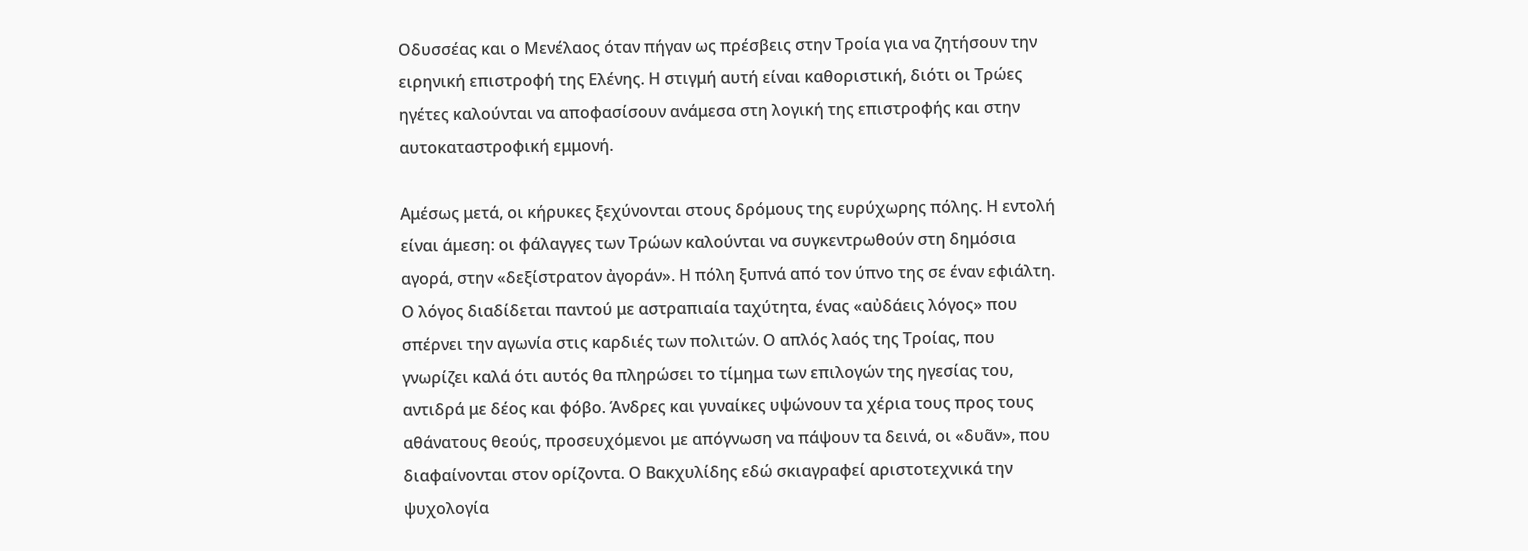Οδυσσέας και ο Μενέλαος όταν πήγαν ως πρέσβεις στην Τροία για να ζητήσουν την ειρηνική επιστροφή της Ελένης. Η στιγμή αυτή είναι καθοριστική, διότι οι Τρώες ηγέτες καλούνται να αποφασίσουν ανάμεσα στη λογική της επιστροφής και στην αυτοκαταστροφική εμμονή.

Αμέσως μετά, οι κήρυκες ξεχύνονται στους δρόμους της ευρύχωρης πόλης. Η εντολή είναι άμεση: οι φάλαγγες των Τρώων καλούνται να συγκεντρωθούν στη δημόσια αγορά, στην «δεξίστρατον ἀγοράν». Η πόλη ξυπνά από τον ύπνο της σε έναν εφιάλτη. Ο λόγος διαδίδεται παντού με αστραπιαία ταχύτητα, ένας «αὐδάεις λόγος» που σπέρνει την αγωνία στις καρδιές των πολιτών. Ο απλός λαός της Τροίας, που γνωρίζει καλά ότι αυτός θα πληρώσει το τίμημα των επιλογών της ηγεσίας του, αντιδρά με δέος και φόβο. Άνδρες και γυναίκες υψώνουν τα χέρια τους προς τους αθάνατους θεούς, προσευχόμενοι με απόγνωση να πάψουν τα δεινά, οι «δυᾶν», που διαφαίνονται στον ορίζοντα. Ο Βακχυλίδης εδώ σκιαγραφεί αριστοτεχνικά την ψυχολογία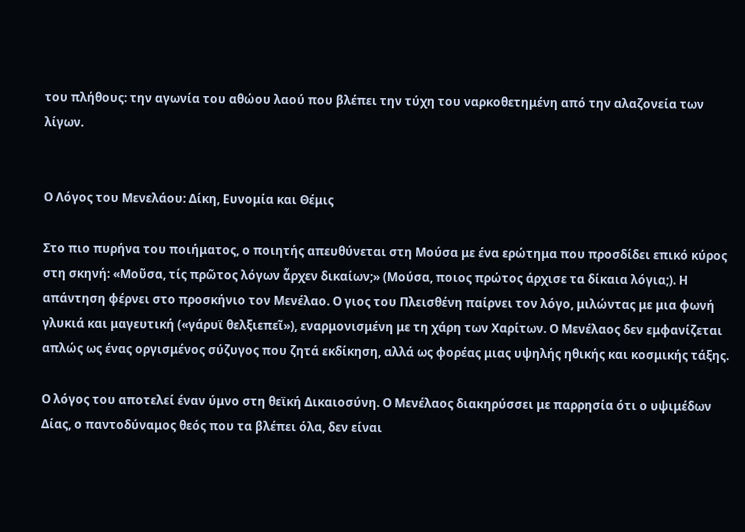του πλήθους: την αγωνία του αθώου λαού που βλέπει την τύχη του ναρκοθετημένη από την αλαζονεία των λίγων.


Ο Λόγος του Μενελάου: Δίκη, Ευνομία και Θέμις

Στο πιο πυρήνα του ποιήματος, ο ποιητής απευθύνεται στη Μούσα με ένα ερώτημα που προσδίδει επικό κύρος στη σκηνή: «Μοῦσα, τίς πρῶτος λόγων ἆρχεν δικαίων;» (Μούσα, ποιος πρώτος άρχισε τα δίκαια λόγια;). Η απάντηση φέρνει στο προσκήνιο τον Μενέλαο. Ο γιος του Πλεισθένη παίρνει τον λόγο, μιλώντας με μια φωνή γλυκιά και μαγευτική («γάρυϊ θελξιεπεῖ»), εναρμονισμένη με τη χάρη των Χαρίτων. Ο Μενέλαος δεν εμφανίζεται απλώς ως ένας οργισμένος σύζυγος που ζητά εκδίκηση, αλλά ως φορέας μιας υψηλής ηθικής και κοσμικής τάξης.

Ο λόγος του αποτελεί έναν ύμνο στη θεϊκή Δικαιοσύνη. Ο Μενέλαος διακηρύσσει με παρρησία ότι ο υψιμέδων Δίας, ο παντοδύναμος θεός που τα βλέπει όλα, δεν είναι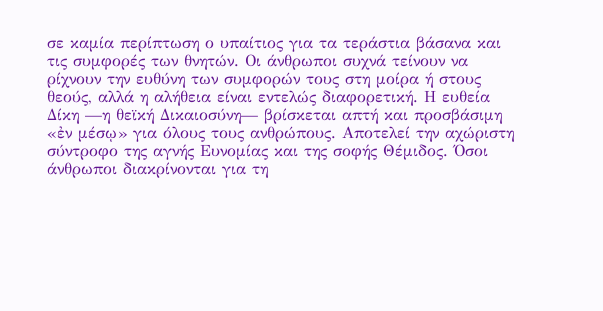σε καμία περίπτωση ο υπαίτιος για τα τεράστια βάσανα και τις συμφορές των θνητών. Οι άνθρωποι συχνά τείνουν να ρίχνουν την ευθύνη των συμφορών τους στη μοίρα ή στους θεούς, αλλά η αλήθεια είναι εντελώς διαφορετική. Η ευθεία Δίκη —η θεϊκή Δικαιοσύνη— βρίσκεται απτή και προσβάσιμη «ἐν μέσῳ» για όλους τους ανθρώπους. Αποτελεί την αχώριστη σύντροφο της αγνής Ευνομίας και της σοφής Θέμιδος. Όσοι άνθρωποι διακρίνονται για τη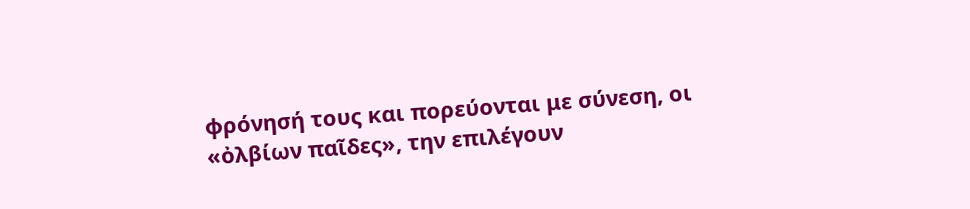φρόνησή τους και πορεύονται με σύνεση, οι «ὀλβίων παῖδες», την επιλέγουν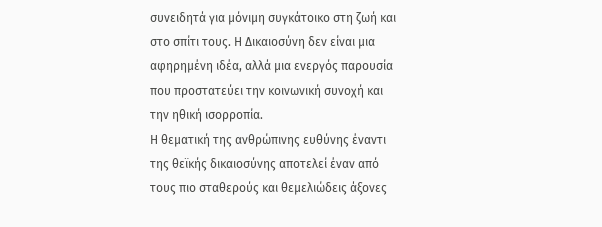συνειδητά για μόνιμη συγκάτοικο στη ζωή και στο σπίτι τους. Η Δικαιοσύνη δεν είναι μια αφηρημένη ιδέα, αλλά μια ενεργός παρουσία που προστατεύει την κοινωνική συνοχή και την ηθική ισορροπία.
Η θεματική της ανθρώπινης ευθύνης έναντι της θεϊκής δικαιοσύνης αποτελεί έναν από τους πιο σταθερούς και θεμελιώδεις άξονες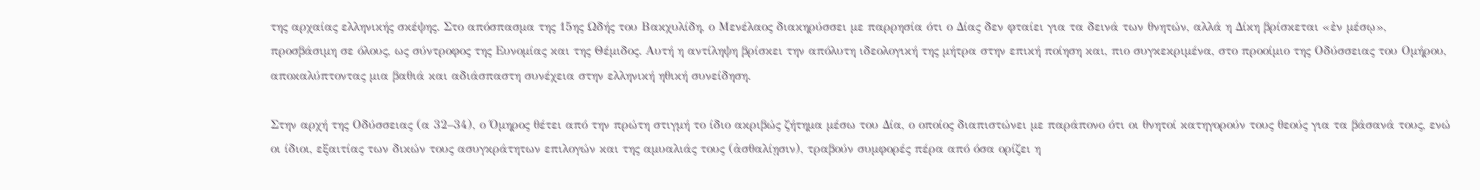της αρχαίας ελληνικής σκέψης. Στο απόσπασμα της 15ης Ωδής του Βακχυλίδη, ο Μενέλαος διακηρύσσει με παρρησία ότι ο Δίας δεν φταίει για τα δεινά των θνητών, αλλά η Δίκη βρίσκεται «ἐν μέσῳ», προσβάσιμη σε όλους, ως σύντροφος της Ευνομίας και της Θέμιδος. Αυτή η αντίληψη βρίσκει την απόλυτη ιδεολογική της μήτρα στην επική ποίηση και, πιο συγκεκριμένα, στο προοίμιο της Οδύσσειας του Ομήρου, αποκαλύπτοντας μια βαθιά και αδιάσπαστη συνέχεια στην ελληνική ηθική συνείδηση.

Στην αρχή της Οδύσσειας (α 32–34), ο Όμηρος θέτει από την πρώτη στιγμή το ίδιο ακριβώς ζήτημα μέσω του Δία, ο οποίος διαπιστώνει με παράπονο ότι οι θνητοί κατηγορούν τους θεούς για τα βάσανά τους, ενώ οι ίδιοι, εξαιτίας των δικών τους ασυγκράτητων επιλογών και της αμυαλιάς τους (ἀσθαλίῃσιν), τραβούν συμφορές πέρα από όσα ορίζει η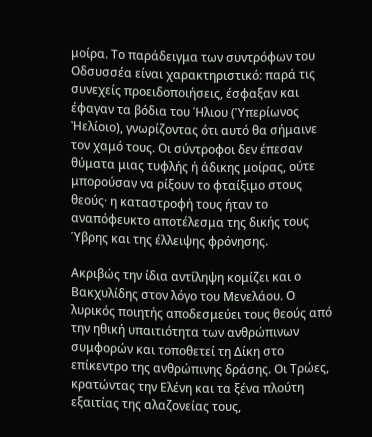μοίρα. Το παράδειγμα των συντρόφων του Οδσυσσέα είναι χαρακτηριστικό: παρά τις συνεχείς προειδοποιήσεις, έσφαξαν και έφαγαν τα βόδια του Ήλιου (Ὑπερίωνος Ἠελίοιο), γνωρίζοντας ότι αυτό θα σήμαινε τον χαμό τους. Οι σύντροφοι δεν έπεσαν θύματα μιας τυφλής ή άδικης μοίρας, ούτε μπορούσαν να ρίξουν το φταίξιμο στους θεούς· η καταστροφή τους ήταν το αναπόφευκτο αποτέλεσμα της δικής τους Ύβρης και της έλλειψης φρόνησης.

Ακριβώς την ίδια αντίληψη κομίζει και ο Βακχυλίδης στον λόγο του Μενελάου. Ο λυρικός ποιητής αποδεσμεύει τους θεούς από την ηθική υπαιτιότητα των ανθρώπινων συμφορών και τοποθετεί τη Δίκη στο επίκεντρο της ανθρώπινης δράσης. Οι Τρώες, κρατώντας την Ελένη και τα ξένα πλούτη εξαιτίας της αλαζονείας τους,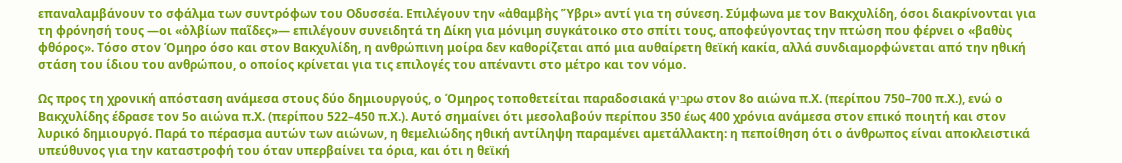επαναλαμβάνουν το σφάλμα των συντρόφων του Οδυσσέα. Επιλέγουν την «ἀθαμβὴς Ὕβρι» αντί για τη σύνεση. Σύμφωνα με τον Βακχυλίδη, όσοι διακρίνονται για τη φρόνησή τους —οι «ὀλβίων παῖδες»— επιλέγουν συνειδητά τη Δίκη για μόνιμη συγκάτοικο στο σπίτι τους, αποφεύγοντας την πτώση που φέρνει ο «βαθὺς φθόρος». Τόσο στον Όμηρο όσο και στον Βακχυλίδη, η ανθρώπινη μοίρα δεν καθορίζεται από μια αυθαίρετη θεϊκή κακία, αλλά συνδιαμορφώνεται από την ηθική στάση του ίδιου του ανθρώπου, ο οποίος κρίνεται για τις επιλογές του απέναντι στο μέτρο και τον νόμο.

Ως προς τη χρονική απόσταση ανάμεσα στους δύο δημιουργούς, ο Όμηρος τοποθετείται παραδοσιακά γביρω στον 8ο αιώνα π.Χ. (περίπου 750–700 π.Χ.), ενώ ο Βακχυλίδης έδρασε τον 5ο αιώνα π.Χ. (περίπου 522–450 π.Χ.). Αυτό σημαίνει ότι μεσολαβούν περίπου 350 έως 400 χρόνια ανάμεσα στον επικό ποιητή και στον λυρικό δημιουργό. Παρά το πέρασμα αυτών των αιώνων, η θεμελιώδης ηθική αντίληψη παραμένει αμετάλλακτη: η πεποίθηση ότι ο άνθρωπος είναι αποκλειστικά υπεύθυνος για την καταστροφή του όταν υπερβαίνει τα όρια, και ότι η θεϊκή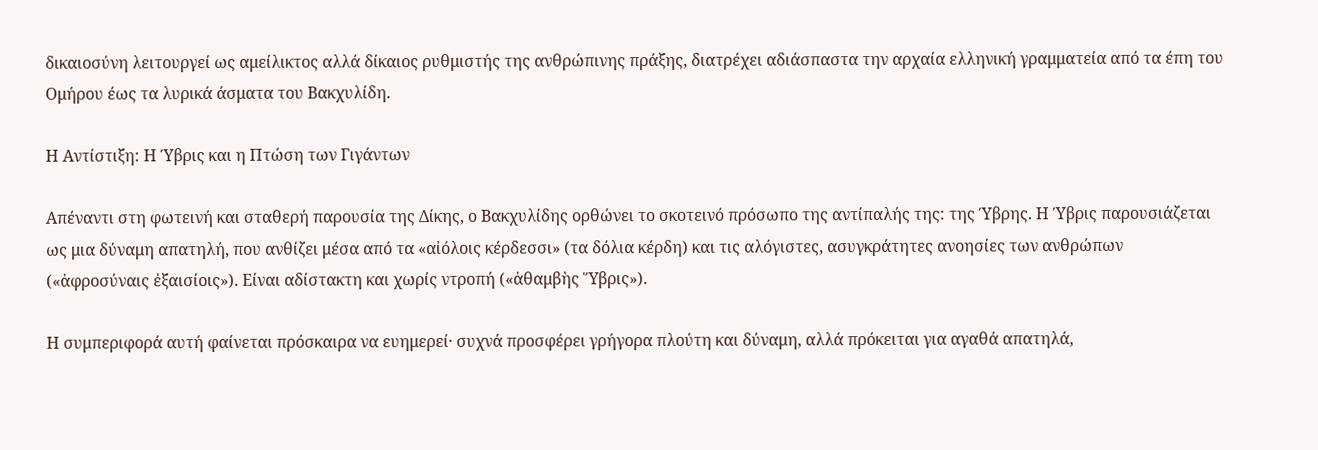δικαιοσύνη λειτουργεί ως αμείλικτος αλλά δίκαιος ρυθμιστής της ανθρώπινης πράξης, διατρέχει αδιάσπαστα την αρχαία ελληνική γραμματεία από τα έπη του Ομήρου έως τα λυρικά άσματα του Βακχυλίδη.

Η Αντίστιξη: Η Ύβρις και η Πτώση των Γιγάντων

Απέναντι στη φωτεινή και σταθερή παρουσία της Δίκης, ο Βακχυλίδης ορθώνει το σκοτεινό πρόσωπο της αντίπαλής της: της Ύβρης. Η Ύβρις παρουσιάζεται ως μια δύναμη απατηλή, που ανθίζει μέσα από τα «αἰόλοις κέρδεσσι» (τα δόλια κέρδη) και τις αλόγιστες, ασυγκράτητες ανοησίες των ανθρώπων («ἀφροσύναις ἐξαισίοις»). Είναι αδίστακτη και χωρίς ντροπή («ἀθαμβὴς Ὕβρις»).

Η συμπεριφορά αυτή φαίνεται πρόσκαιρα να ευημερεί· συχνά προσφέρει γρήγορα πλούτη και δύναμη, αλλά πρόκειται για αγαθά απατηλά,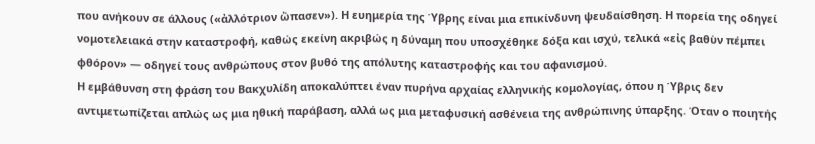που ανήκουν σε άλλους («ἀλλότριον ὤπασεν»). Η ευημερία της Ύβρης είναι μια επικίνδυνη ψευδαίσθηση. Η πορεία της οδηγεί νομοτελειακά στην καταστροφή, καθώς εκείνη ακριβώς η δύναμη που υποσχέθηκε δόξα και ισχύ, τελικά «εἰς βαθὺν πέμπει φθόρον» — οδηγεί τους ανθρώπους στον βυθό της απόλυτης καταστροφής και του αφανισμού.
Η εμβάθυνση στη φράση του Βακχυλίδη αποκαλύπτει έναν πυρήνα αρχαίας ελληνικής κομολογίας, όπου η Ύβρις δεν αντιμετωπίζεται απλώς ως μια ηθική παράβαση, αλλά ως μια μεταφυσική ασθένεια της ανθρώπινης ύπαρξης. Όταν ο ποιητής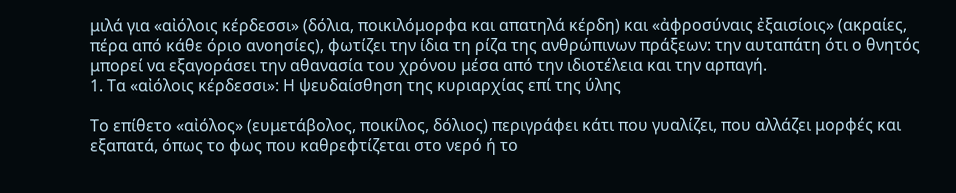μιλά για «αἰόλοις κέρδεσσι» (δόλια, ποικιλόμορφα και απατηλά κέρδη) και «ἀφροσύναις ἐξαισίοις» (ακραίες, πέρα από κάθε όριο ανοησίες), φωτίζει την ίδια τη ρίζα της ανθρώπινων πράξεων: την αυταπάτη ότι ο θνητός μπορεί να εξαγοράσει την αθανασία του χρόνου μέσα από την ιδιοτέλεια και την αρπαγή.
1. Τα «αἰόλοις κέρδεσσι»: Η ψευδαίσθηση της κυριαρχίας επί της ύλης

Το επίθετο «αἰόλος» (ευμετάβολος, ποικίλος, δόλιος) περιγράφει κάτι που γυαλίζει, που αλλάζει μορφές και εξαπατά, όπως το φως που καθρεφτίζεται στο νερό ή το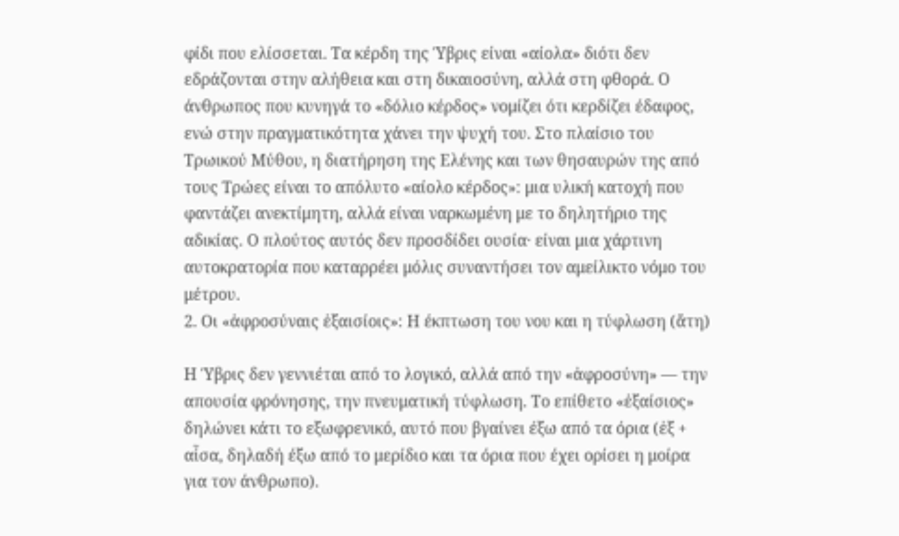φίδι που ελίσσεται. Τα κέρδη της Ύβρις είναι «αίολα» διότι δεν εδράζονται στην αλήθεια και στη δικαιοσύνη, αλλά στη φθορά. Ο άνθρωπος που κυνηγά το «δόλιο κέρδος» νομίζει ότι κερδίζει έδαφος, ενώ στην πραγματικότητα χάνει την ψυχή του. Στο πλαίσιο του Τρωικού Μύθου, η διατήρηση της Ελένης και των θησαυρών της από τους Τρώες είναι το απόλυτο «αίολο κέρδος»: μια υλική κατοχή που φαντάζει ανεκτίμητη, αλλά είναι ναρκωμένη με το δηλητήριο της αδικίας. Ο πλούτος αυτός δεν προσδίδει ουσία· είναι μια χάρτινη αυτοκρατορία που καταρρέει μόλις συναντήσει τον αμείλικτο νόμο του μέτρου.
2. Οι «ἀφροσύναις ἐξαισίοις»: Η έκπτωση του νου και η τύφλωση (ἄτη)

Η Ύβρις δεν γεννιέται από το λογικό, αλλά από την «ἀφροσύνη» — την απουσία φρόνησης, την πνευματική τύφλωση. Το επίθετο «ἐξαίσιος» δηλώνει κάτι το εξωφρενικό, αυτό που βγαίνει έξω από τα όρια (ἐξ + αἶσα, δηλαδή έξω από το μερίδιο και τα όρια που έχει ορίσει η μοίρα για τον άνθρωπο).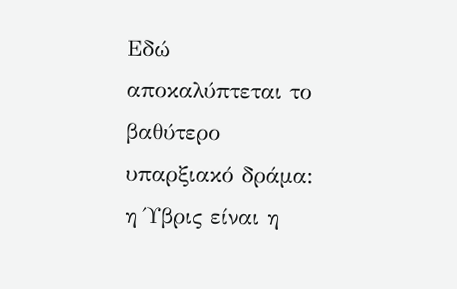Εδώ αποκαλύπτεται το βαθύτερο υπαρξιακό δράμα: η Ύβρις είναι η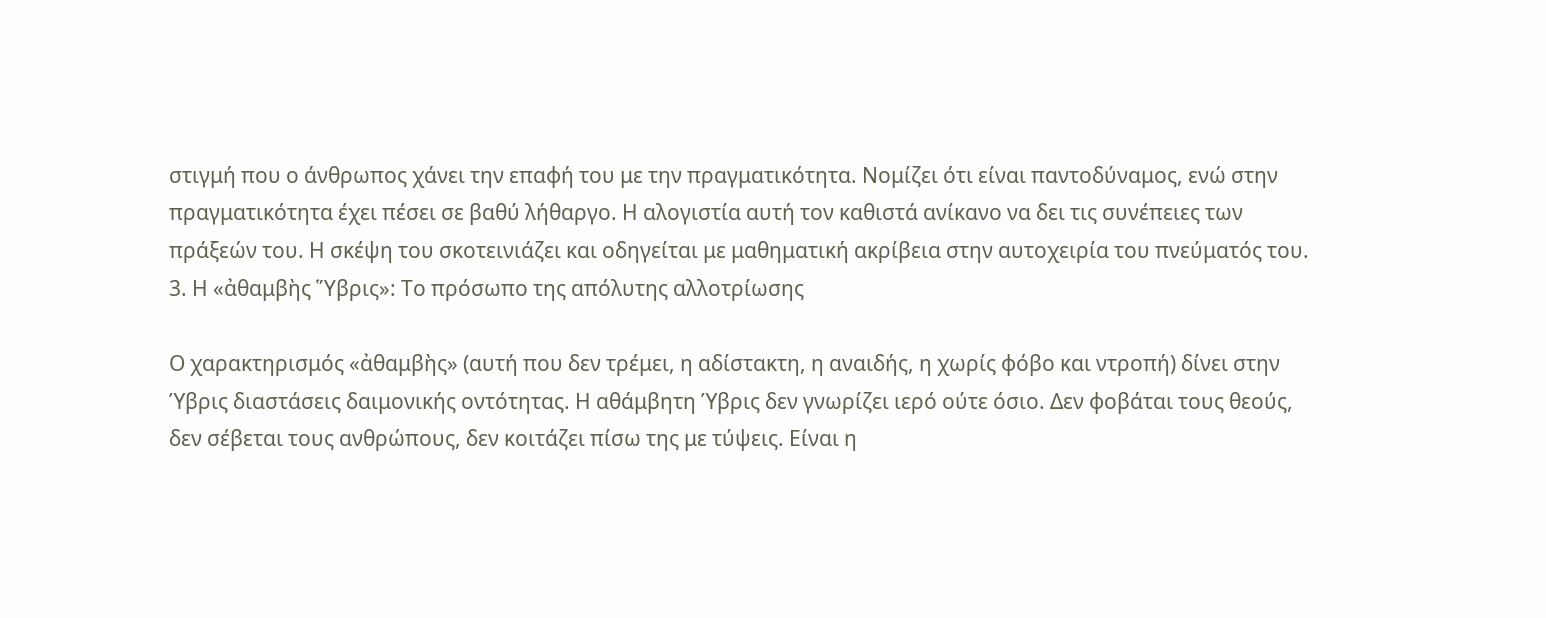στιγμή που ο άνθρωπος χάνει την επαφή του με την πραγματικότητα. Νομίζει ότι είναι παντοδύναμος, ενώ στην πραγματικότητα έχει πέσει σε βαθύ λήθαργο. Η αλογιστία αυτή τον καθιστά ανίκανο να δει τις συνέπειες των πράξεών του. Η σκέψη του σκοτεινιάζει και οδηγείται με μαθηματική ακρίβεια στην αυτοχειρία του πνεύματός του.
3. Η «ἀθαμβὴς Ὕβρις»: Το πρόσωπο της απόλυτης αλλοτρίωσης

Ο χαρακτηρισμός «ἀθαμβὴς» (αυτή που δεν τρέμει, η αδίστακτη, η αναιδής, η χωρίς φόβο και ντροπή) δίνει στην Ύβρις διαστάσεις δαιμονικής οντότητας. Η αθάμβητη Ύβρις δεν γνωρίζει ιερό ούτε όσιο. Δεν φοβάται τους θεούς, δεν σέβεται τους ανθρώπους, δεν κοιτάζει πίσω της με τύψεις. Είναι η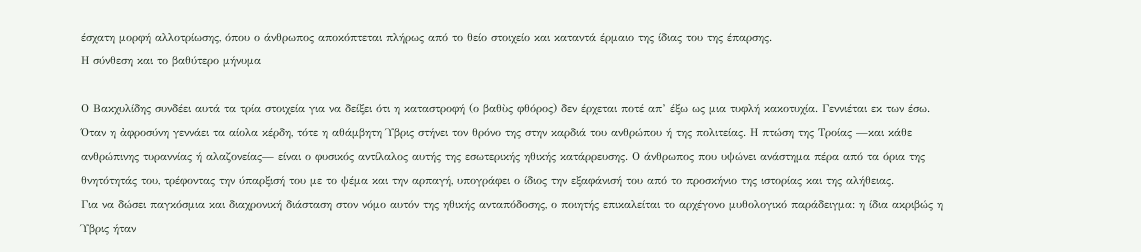έσχατη μορφή αλλοτρίωσης, όπου ο άνθρωπος αποκόπτεται πλήρως από το θείο στοιχείο και καταντά έρμαιο της ίδιας του της έπαρσης.
Η σύνθεση και το βαθύτερο μήνυμα

Ο Βακχυλίδης συνδέει αυτά τα τρία στοιχεία για να δείξει ότι η καταστροφή (ο βαθὺς φθόρος) δεν έρχεται ποτέ απ’ έξω ως μια τυφλή κακοτυχία. Γεννιέται εκ των έσω. Όταν η ἀφροσύνη γεννάει τα αίολα κέρδη, τότε η αθάμβητη Ύβρις στήνει τον θρόνο της στην καρδιά του ανθρώπου ή της πολιτείας. Η πτώση της Τροίας —και κάθε ανθρώπινης τυραννίας ή αλαζονείας— είναι ο φυσικός αντίλαλος αυτής της εσωτερικής ηθικής κατάρρευσης. Ο άνθρωπος που υψώνει ανάστημα πέρα από τα όρια της θνητότητάς του, τρέφοντας την ύπαρξισή του με το ψέμα και την αρπαγή, υπογράφει ο ίδιος την εξαφάνισή του από το προσκήνιο της ιστορίας και της αλήθειας.
Για να δώσει παγκόσμια και διαχρονική διάσταση στον νόμο αυτόν της ηθικής ανταπόδοσης, ο ποιητής επικαλείται το αρχέγονο μυθολογικό παράδειγμα: η ίδια ακριβώς η Ύβρις ήταν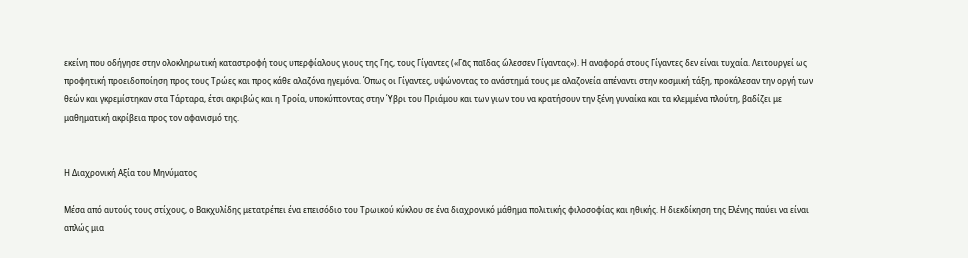εκείνη που οδήγησε στην ολοκληρωτική καταστροφή τους υπερφίαλους γιους της Γης, τους Γίγαντες («Γᾶς παῖδας ὤλεσσεν Γίγαντας»). Η αναφορά στους Γίγαντες δεν είναι τυχαία. Λειτουργεί ως προφητική προειδοποίηση προς τους Τρώες και προς κάθε αλαζόνα ηγεμόνα. Όπως οι Γίγαντες, υψώνοντας το ανάστημά τους με αλαζονεία απέναντι στην κοσμική τάξη, προκάλεσαν την οργή των θεών και γκρεμίστηκαν στα Τάρταρα, έτσι ακριβώς και η Τροία, υποκύπτοντας στην Ύβρι του Πριάμου και των γιων του να κρατήσουν την ξένη γυναίκα και τα κλεμμένα πλούτη, βαδίζει με μαθηματική ακρίβεια προς τον αφανισμό της.


Η Διαχρονική Αξία του Μηνύματος

Μέσα από αυτούς τους στίχους, ο Βακχυλίδης μετατρέπει ένα επεισόδιο του Τρωικού κύκλου σε ένα διαχρονικό μάθημα πολιτικής φιλοσοφίας και ηθικής. Η διεκδίκηση της Ελένης παύει να είναι απλώς μια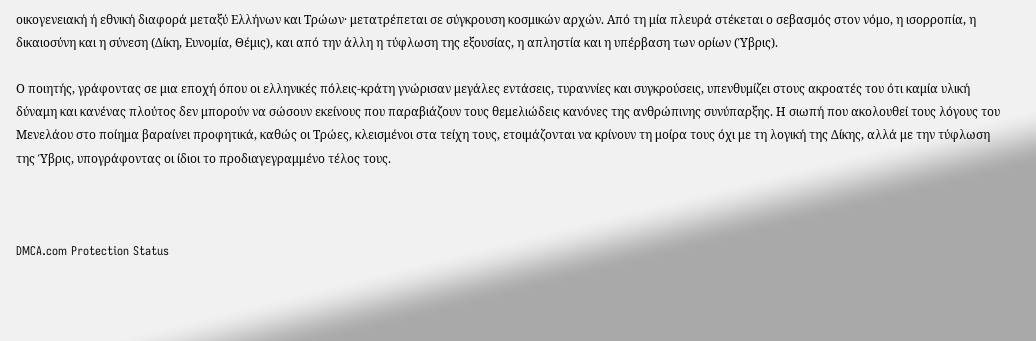οικογενειακή ή εθνική διαφορά μεταξύ Ελλήνων και Τρώων· μετατρέπεται σε σύγκρουση κοσμικών αρχών. Από τη μία πλευρά στέκεται ο σεβασμός στον νόμο, η ισορροπία, η δικαιοσύνη και η σύνεση (Δίκη, Ευνομία, Θέμις), και από την άλλη η τύφλωση της εξουσίας, η απληστία και η υπέρβαση των ορίων (Ύβρις).

Ο ποιητής, γράφοντας σε μια εποχή όπου οι ελληνικές πόλεις-κράτη γνώρισαν μεγάλες εντάσεις, τυραννίες και συγκρούσεις, υπενθυμίζει στους ακροατές του ότι καμία υλική δύναμη και κανένας πλούτος δεν μπορούν να σώσουν εκείνους που παραβιάζουν τους θεμελιώδεις κανόνες της ανθρώπινης συνύπαρξης. Η σιωπή που ακολουθεί τους λόγους του Μενελάου στο ποίημα βαραίνει προφητικά, καθώς οι Τρώες, κλεισμένοι στα τείχη τους, ετοιμάζονται να κρίνουν τη μοίρα τους όχι με τη λογική της Δίκης, αλλά με την τύφλωση της Ύβρις, υπογράφοντας οι ίδιοι το προδιαγεγραμμένο τέλος τους.



DMCA.com Protection Status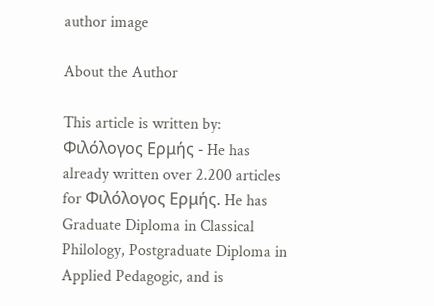author image

About the Author

This article is written by: Φιλόλογος Ερμής - He has already written over 2.200 articles for Φιλόλογος Ερμής. He has Graduate Diploma in Classical Philology, Postgraduate Diploma in Applied Pedagogic, and is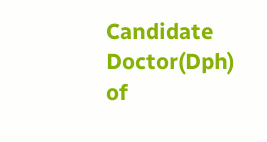Candidate Doctor(Dph) of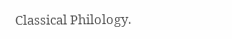Classical Philology.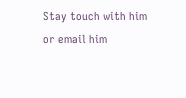Stay touch with him or email him